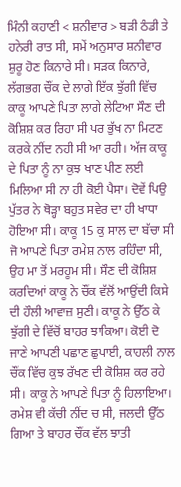ਮਿੰਨੀ ਕਹਾਣੀ < ਸ਼ਨੀਵਾਰ > ਬੜੀ ਠੰਡੀ ਤੇ ਹਨੇਰੀ ਰਾਤ ਸੀ, ਸਮੇਂ ਅਨੁਸਾਰ ਸ਼ਨੀਵਾਰ ਸ਼ੁਰੂ ਹੋਣ ਕਿਨਾਰੇ ਸੀ। ਸੜਕ ਕਿਨਾਰੇ, ਲੱਗਭਗ ਚੌਂਕ ਦੇ ਲਾਗੇ ਇੱਕ ਝੁੱਗੀ ਵਿੱਚ ਕਾਕੂ ਆਪਣੇ ਪਿਤਾ ਲਾਗੇ ਲੇਟਿਆ ਸੌਣ ਦੀ ਕੋਸ਼ਿਸ਼ ਕਰ ਰਿਹਾ ਸੀ ਪਰ ਭੁੱਖ ਨਾ ਮਿਟਣ ਕਰਕੇ ਨੀਂਦ ਨਹੀ ਸੀ ਆ ਰਹੀ। ਅੱਜ ਕਾਕੂ ਦੇ ਪਿਤਾ ਨੂੰ ਨਾ ਕੁਝ ਖਾਣ ਪੀਣ ਲਈ ਮਿਲਿਆ ਸੀ ਨਾ ਹੀ ਕੋਈ ਪੈਸਾ। ਦੋਵੇਂ ਪਿਉ ਪੁੱਤਰ ਨੇ ਥੋੜ੍ਹਾ ਬਹੁਤ ਸਵੇਰ ਦਾ ਹੀ ਖਾਧਾ ਹੋਇਆ ਸੀ। ਕਾਕੂ 15 ਕੁ ਸਾਲ ਦਾ ਬੱਚਾ ਸੀ ਜੋ ਆਪਣੇ ਪਿਤਾ ਰਮੇਸ਼ ਨਾਲ ਰਹਿੰਦਾ ਸੀ, ਉਹ ਮਾ ਤੋਂ ਮਰਹੂਮ ਸੀ। ਸੌਣ ਦੀ ਕੋਸ਼ਿਸ਼ ਕਰਦਿਆਂ ਕਾਕੂ ਨੇ ਚੌਂਕ ਵੱਲੋਂ ਆਉਂਦੀ ਕਿਸੇ ਦੀ ਹੌਲੀ ਆਵਾਜ਼ ਸੁਣੀ। ਕਾਕੂ ਨੇ ਉੱਠ ਕੇ ਝੁੱਗੀ ਦੇ ਵਿੱਚੋਂ ਬਾਹਰ ਝਾਕਿਆ। ਕੋਈ ਦੋ ਜਾਣੇ ਆਪਣੀ ਪਛਾਣ ਛੁਪਾਈ, ਕਾਹਲੀ ਨਾਲ ਚੌਂਕ ਵਿੱਚ ਕੁਝ ਰੱਖਣ ਦੀ ਕੋਸ਼ਿਸ਼ ਕਰ ਰਹੇ ਸੀ। ਕਾਕੂ ਨੇ ਆਪਣੇ ਪਿਤਾ ਨੂੰ ਹਿਲਾਇਆ। ਰਮੇਸ਼ ਵੀ ਕੱਚੀ ਨੀਂਦ ਚ ਸੀ, ਜਲਦੀ ਉੱਠ ਗਿਆ ਤੇ ਬਾਹਰ ਚੌਂਕ ਵੱਲ ਝਾਤੀ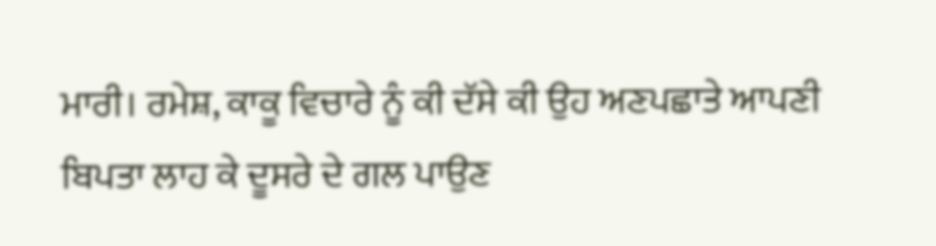ਮਾਰੀ। ਰਮੇਸ਼, ਕਾਕੂ ਵਿਚਾਰੇ ਨੂੰ ਕੀ ਦੱਸੇ ਕੀ ਉਹ ਅਣਪਛਾਤੇ ਆਪਣੀ ਬਿਪਤਾ ਲਾਹ ਕੇ ਦੂਸਰੇ ਦੇ ਗਲ ਪਾਉਣ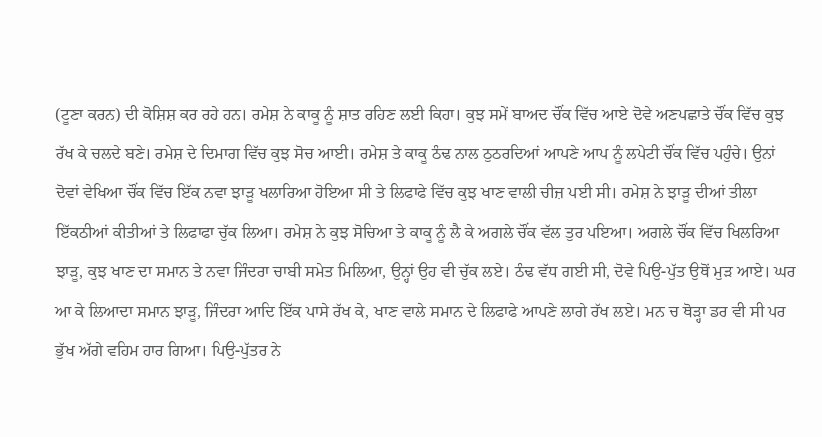(ਟੂਣਾ ਕਰਨ) ਦੀ ਕੋਸ਼ਿਸ਼ ਕਰ ਰਹੇ ਹਨ। ਰਮੇਸ਼ ਨੇ ਕਾਕੂ ਨੂੰ ਸ਼ਾਤ ਰਹਿਣ ਲਈ ਕਿਹਾ। ਕੁਝ ਸਮੇਂ ਬਾਅਦ ਚੌਂਕ ਵਿੱਚ ਆਏ ਦੋਵੇ ਅਣਪਛਾਤੇ ਚੌਂਕ ਵਿੱਚ ਕੁਝ ਰੱਖ ਕੇ ਚਲਦੇ ਬਣੇ। ਰਮੇਸ਼ ਦੇ ਦਿਮਾਗ ਵਿੱਚ ਕੁਝ ਸੋਚ ਆਈ। ਰਮੇਸ਼ ਤੇ ਕਾਕੂ ਠੰਢ ਨਾਲ ਠੁਠਰਦਿਆਂ ਆਪਣੇ ਆਪ ਨੂੰ ਲਪੇਟੀ ਚੌਂਕ ਵਿੱਚ ਪਹੁੰਚੇ। ਉਨਾਂ ਦੋਵਾਂ ਵੇਖਿਆ ਚੌਂਕ ਵਿੱਚ ਇੱਕ ਨਵਾ ਝਾੜੂ ਖਲਾਰਿਆ ਹੋਇਆ ਸੀ ਤੇ ਲਿਫਾਫੇ ਵਿੱਚ ਕੁਝ ਖਾਣ ਵਾਲੀ ਚੀਜ਼ ਪਈ ਸੀ। ਰਮੇਸ਼ ਨੇ ਝਾੜੂ ਦੀਆਂ ਤੀਲਾ ਇੱਕਠੀਆਂ ਕੀਤੀਆਂ ਤੇ ਲਿਫਾਫਾ ਚੁੱਕ ਲਿਆ। ਰਮੇਸ਼ ਨੇ ਕੁਝ ਸੋਚਿਆ ਤੇ ਕਾਕੂ ਨੂੰ ਲੈ ਕੇ ਅਗਲੇ ਚੌਂਕ ਵੱਲ ਤੁਰ ਪਇਆ। ਅਗਲੇ ਚੌਂਕ ਵਿੱਚ ਖਿਲਰਿਆ ਝਾੜੂ, ਕੁਝ ਖਾਣ ਦਾ ਸਮਾਨ ਤੇ ਨਵਾ ਜਿੰਦਰਾ ਚਾਬੀ ਸਮੇਤ ਮਿਲਿਆ, ਉਨ੍ਹਾਂ ਉਹ ਵੀ ਚੁੱਕ ਲਏ। ਠੰਢ ਵੱਧ ਗਈ ਸੀ, ਦੋਵੇ ਪਿਉ-ਪੁੱਤ ਉਥੋਂ ਮੁੜ ਆਏ। ਘਰ ਆ ਕੇ ਲਿਆਦਾ ਸਮਾਨ ਝਾੜੂ, ਜਿੰਦਰਾ ਆਦਿ ਇੱਕ ਪਾਸੇ ਰੱਖ ਕੇ, ਖਾਣ ਵਾਲੇ ਸਮਾਨ ਦੇ ਲਿਫਾਫੇ ਆਪਣੇ ਲਾਗੇ ਰੱਖ ਲਏ। ਮਨ ਚ ਥੋੜ੍ਹਾ ਡਰ ਵੀ ਸੀ ਪਰ ਭੁੱਖ ਅੱਗੇ ਵਹਿਮ ਹਾਰ ਗਿਆ। ਪਿਉ-ਪੁੱਤਰ ਨੇ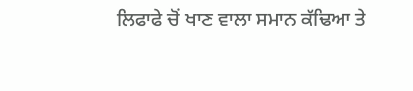ਲਿਫਾਫੇ ਚੋਂ ਖਾਣ ਵਾਲਾ ਸਮਾਨ ਕੱਢਿਆ ਤੇ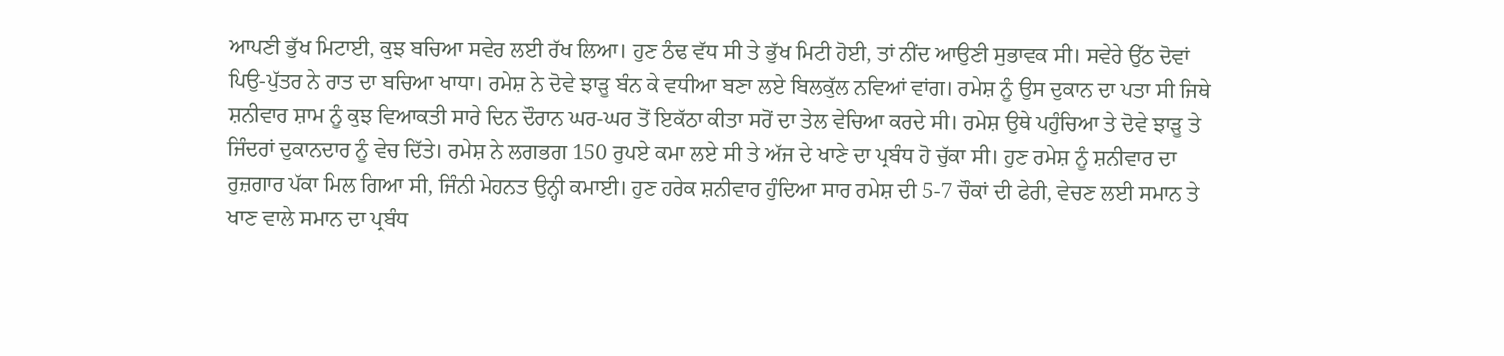ਆਪਣੀ ਭੁੱਖ ਮਿਟਾਈ, ਕੁਝ ਬਚਿਆ ਸਵੇਰ ਲਈ ਰੱਖ ਲਿਆ। ਹੁਣ ਠੰਢ ਵੱਧ ਸੀ ਤੇ ਭੁੱਖ ਮਿਟੀ ਹੋਈ, ਤਾਂ ਨੀਂਦ ਆਉਣੀ ਸੁਭਾਵਕ ਸੀ। ਸਵੇਰੇ ਉੱਠ ਦੋਵਾਂ ਪਿਉ-ਪੁੱਤਰ ਨੇ ਰਾਤ ਦਾ ਬਚਿਆ ਖਾਧਾ। ਰਮੇਸ਼ ਨੇ ਦੋਵੇ ਝਾੜੂ ਬੰਨ ਕੇ ਵਧੀਆ ਬਣਾ ਲਏ ਬਿਲਕੁੱਲ ਨਵਿਆਂ ਵਾਂਗ। ਰਮੇਸ਼ ਨੂੰ ਉਸ ਦੁਕਾਨ ਦਾ ਪਤਾ ਸੀ ਜਿਥੇ ਸ਼ਨੀਵਾਰ ਸ਼ਾਮ ਨੂੰ ਕੁਝ ਵਿਆਕਤੀ ਸਾਰੇ ਦਿਨ ਦੌਰਾਨ ਘਰ-ਘਰ ਤੋਂ ਇਕੱਠਾ ਕੀਤਾ ਸਰੋਂ ਦਾ ਤੇਲ ਵੇਚਿਆ ਕਰਦੇ ਸੀ। ਰਮੇਸ਼ ਉਥੇ ਪਹੁੰਚਿਆ ਤੇ ਦੋਵੇ ਝਾੜੂ ਤੇ ਜਿੰਦਰਾਂ ਦੁਕਾਨਦਾਰ ਨੂੰ ਵੇਚ ਦਿੱਤੇ। ਰਮੇਸ਼ ਨੇ ਲਗਭਗ 150 ਰੁਪਏ ਕਮਾ ਲਏ ਸੀ ਤੇ ਅੱਜ ਦੇ ਖਾਣੇ ਦਾ ਪ੍ਰਬੰਧ ਹੋ ਚੁੱਕਾ ਸੀ। ਹੁਣ ਰਮੇਸ਼ ਨੂੰ ਸ਼ਨੀਵਾਰ ਦਾ ਰੁਜ਼ਗਾਰ ਪੱਕਾ ਮਿਲ ਗਿਆ ਸੀ, ਜਿੰਨੀ ਮੇਹਨਤ ਉਨ੍ਹੀ ਕਮਾਈ। ਹੁਣ ਹਰੇਕ ਸ਼ਨੀਵਾਰ ਹੁੰਦਿਆ ਸਾਰ ਰਮੇਸ਼ ਦੀ 5-7 ਚੌਕਾਂ ਦੀ ਫੇਰੀ, ਵੇਚਣ ਲਈ ਸਮਾਨ ਤੇ ਖਾਣ ਵਾਲੇ ਸਮਾਨ ਦਾ ਪ੍ਰਬੰਧ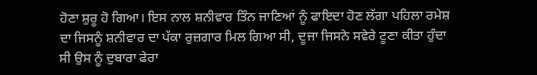ਹੋਣਾ ਸ਼ੁਰੂ ਹੋ ਗਿਆ। ਇਸ ਨਾਲ ਸ਼ਨੀਵਾਰ ਤਿੰਨ ਜਾਣਿਆਂ ਨੂੰ ਫਾਇਦਾ ਹੋਣ ਲੱਗਾ ਪਹਿਲਾ ਰਮੇਸ਼ ਦਾ ਜਿਸਨੂੰ ਸ਼ਨੀਵਾਰ ਦਾ ਪੱਕਾ ਰੁਜ਼ਗਾਰ ਮਿਲ ਗਿਆ ਸੀ, ਦੂਜਾ ਜਿਸਨੇ ਸਵੇਰੇ ਟੂਣਾ ਕੀਤਾ ਹੁੰਦਾ ਸੀ ਉਸ ਨੂੰ ਦੁਬਾਰਾ ਫੇਰਾ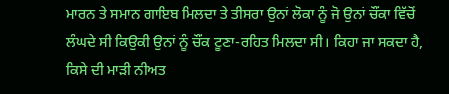ਮਾਰਨ ਤੇ ਸਮਾਨ ਗਾਇਬ ਮਿਲਦਾ ਤੇ ਤੀਸਰਾ ਉਨਾਂ ਲੋਕਾ ਨੂੰ ਜੋ ਉਨਾਂ ਚੌਂਕਾ ਵਿੱਚੋਂ ਲੰਘਦੇ ਸੀ ਕਿਉਕੀ ਉਨਾਂ ਨੂੰ ਚੌਂਕ ਟੂਣਾ-ਰਹਿਤ ਮਿਲਦਾ ਸੀ। ਕਿਹਾ ਜਾ ਸਕਦਾ ਹੈ, ਕਿਸੇ ਦੀ ਮਾੜੀ ਨੀਅਤ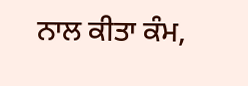ਨਾਲ ਕੀਤਾ ਕੰਮ,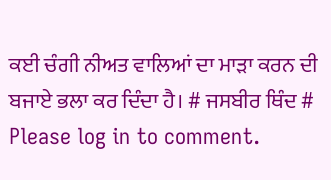ਕਈ ਚੰਗੀ ਨੀਅਤ ਵਾਲਿਆਂ ਦਾ ਮਾੜਾ ਕਰਨ ਦੀ ਬਜਾਏ ਭਲਾ ਕਰ ਦਿੰਦਾ ਹੈ। # ਜਸਬੀਰ ਥਿੰਦ #
Please log in to comment.